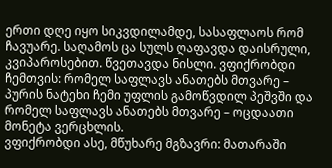ერთი დღე იყო სიკვდილამდე, სასაფლაოს რომ ჩავუარე. საღამოს ცა სულს ღაფავდა დაისრული, კვიპაროსებით. წვეთავდა ნისლი. ვფიქრობდი ჩემთვის: რომელ საფლავს ანათებს მთვარე – პურის ნატეხი ჩემი უფლის გამოწვდილ პეშვში და რომელ საფლავს ანათებს მთვარე – ოცდაათი მონეტა ვერცხლის.
ვფიქრობდი ასე, მწუხარე მგზავრი: მათარაში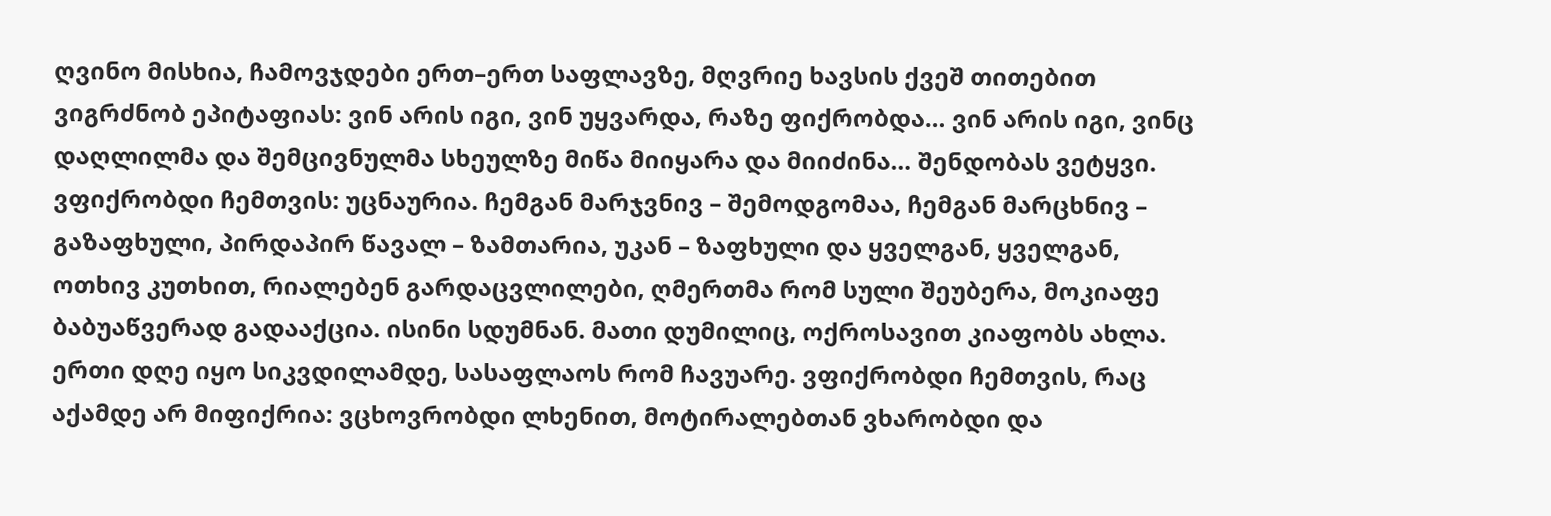ღვინო მისხია, ჩამოვჯდები ერთ–ერთ საფლავზე, მღვრიე ხავსის ქვეშ თითებით ვიგრძნობ ეპიტაფიას: ვინ არის იგი, ვინ უყვარდა, რაზე ფიქრობდა… ვინ არის იგი, ვინც დაღლილმა და შემცივნულმა სხეულზე მიწა მიიყარა და მიიძინა… შენდობას ვეტყვი.
ვფიქრობდი ჩემთვის: უცნაურია. ჩემგან მარჯვნივ – შემოდგომაა, ჩემგან მარცხნივ – გაზაფხული, პირდაპირ წავალ – ზამთარია, უკან – ზაფხული და ყველგან, ყველგან, ოთხივ კუთხით, რიალებენ გარდაცვლილები, ღმერთმა რომ სული შეუბერა, მოკიაფე ბაბუაწვერად გადააქცია. ისინი სდუმნან. მათი დუმილიც, ოქროსავით კიაფობს ახლა.
ერთი დღე იყო სიკვდილამდე, სასაფლაოს რომ ჩავუარე. ვფიქრობდი ჩემთვის, რაც აქამდე არ მიფიქრია: ვცხოვრობდი ლხენით, მოტირალებთან ვხარობდი და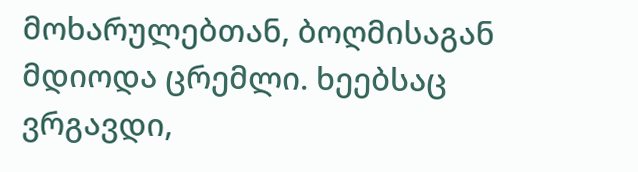მოხარულებთან, ბოღმისაგან მდიოდა ცრემლი. ხეებსაც ვრგავდი,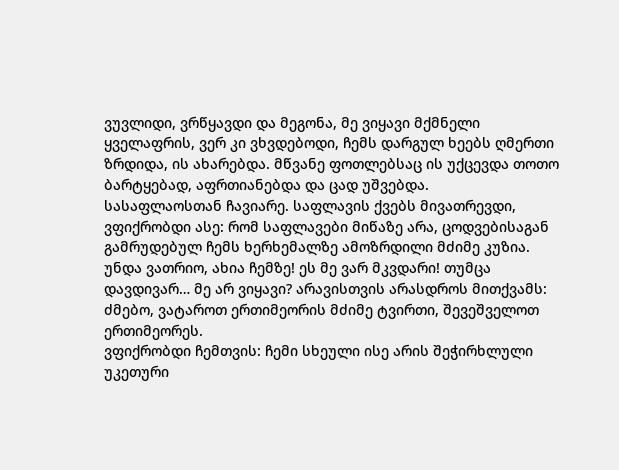ვუვლიდი, ვრწყავდი და მეგონა, მე ვიყავი მქმნელი ყველაფრის, ვერ კი ვხვდებოდი, ჩემს დარგულ ხეებს ღმერთი ზრდიდა, ის ახარებდა. მწვანე ფოთლებსაც ის უქცევდა თოთო ბარტყებად, აფრთიანებდა და ცად უშვებდა.
სასაფლაოსთან ჩავიარე. საფლავის ქვებს მივათრევდი, ვფიქრობდი ასე: რომ საფლავები მიწაზე არა, ცოდვებისაგან გამრუდებულ ჩემს ხერხემალზე ამოზრდილი მძიმე კუზია. უნდა ვათრიო, ახია ჩემზე! ეს მე ვარ მკვდარი! თუმცა დავდივარ… მე არ ვიყავი? არავისთვის არასდროს მითქვამს: ძმებო, ვატაროთ ერთიმეორის მძიმე ტვირთი, შევეშველოთ ერთიმეორეს.
ვფიქრობდი ჩემთვის: ჩემი სხეული ისე არის შეჭირხლული უკეთური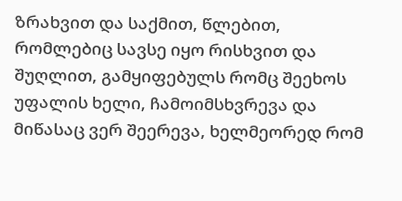ზრახვით და საქმით, წლებით, რომლებიც სავსე იყო რისხვით და შუღლით, გამყიფებულს რომც შეეხოს უფალის ხელი, ჩამოიმსხვრევა და მიწასაც ვერ შეერევა, ხელმეორედ რომ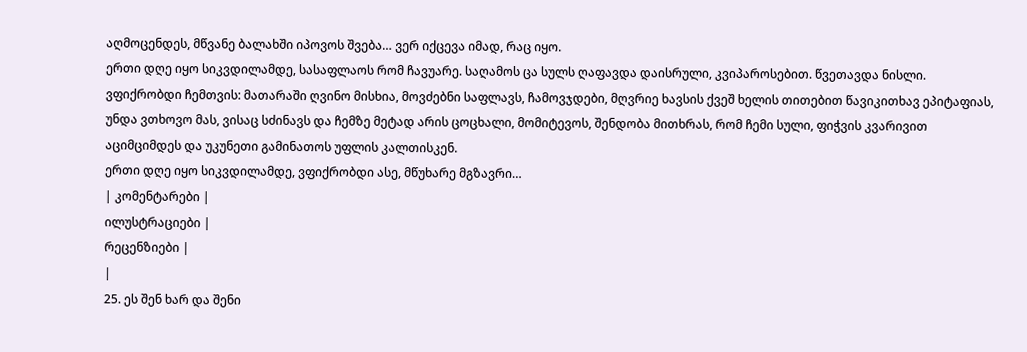აღმოცენდეს, მწვანე ბალახში იპოვოს შვება… ვერ იქცევა იმად, რაც იყო.
ერთი დღე იყო სიკვდილამდე, სასაფლაოს რომ ჩავუარე. საღამოს ცა სულს ღაფავდა დაისრული, კვიპაროსებით. წვეთავდა ნისლი. ვფიქრობდი ჩემთვის: მათარაში ღვინო მისხია, მოვძებნი საფლავს, ჩამოვჯდები, მღვრიე ხავსის ქვეშ ხელის თითებით წავიკითხავ ეპიტაფიას, უნდა ვთხოვო მას, ვისაც სძინავს და ჩემზე მეტად არის ცოცხალი, მომიტევოს, შენდობა მითხრას, რომ ჩემი სული, ფიჭვის კვარივით აციმციმდეს და უკუნეთი გამინათოს უფლის კალთისკენ.
ერთი დღე იყო სიკვდილამდე, ვფიქრობდი ასე, მწუხარე მგზავრი…
| კომენტარები |
ილუსტრაციები |
რეცენზიები |
|
25. ეს შენ ხარ და შენი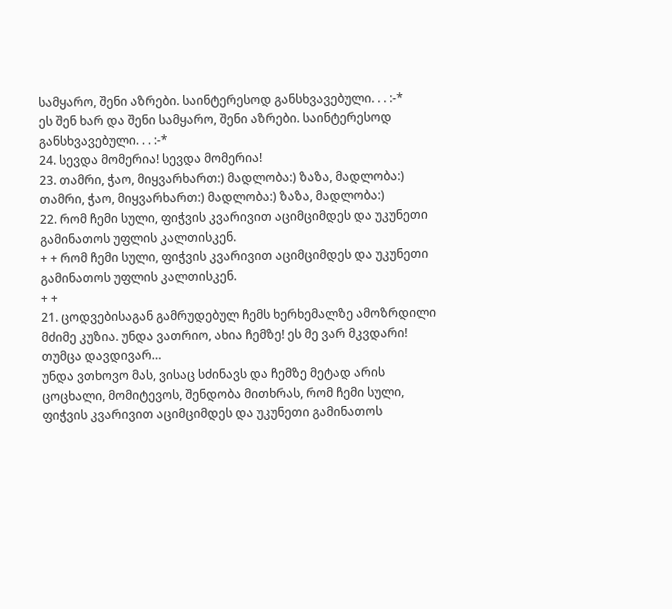სამყარო, შენი აზრები. საინტერესოდ განსხვავებული. . . :-*
ეს შენ ხარ და შენი სამყარო, შენი აზრები. საინტერესოდ განსხვავებული. . . :-*
24. სევდა მომერია! სევდა მომერია!
23. თამრი, ჭაო, მიყვარხართ:) მადლობა:) ზაზა, მადლობა:) თამრი, ჭაო, მიყვარხართ:) მადლობა:) ზაზა, მადლობა:)
22. რომ ჩემი სული, ფიჭვის კვარივით აციმციმდეს და უკუნეთი გამინათოს უფლის კალთისკენ.
+ + რომ ჩემი სული, ფიჭვის კვარივით აციმციმდეს და უკუნეთი გამინათოს უფლის კალთისკენ.
+ +
21. ცოდვებისაგან გამრუდებულ ჩემს ხერხემალზე ამოზრდილი მძიმე კუზია. უნდა ვათრიო, ახია ჩემზე! ეს მე ვარ მკვდარი! თუმცა დავდივარ…
უნდა ვთხოვო მას, ვისაც სძინავს და ჩემზე მეტად არის ცოცხალი, მომიტევოს, შენდობა მითხრას, რომ ჩემი სული, ფიჭვის კვარივით აციმციმდეს და უკუნეთი გამინათოს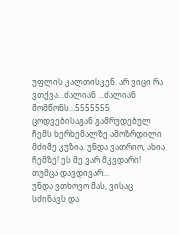უფლის კალთისკენ. არ ვიცი რა ვთქვა...ძალიან ...ძალიან მომწონს...5555555 ცოდვებისაგან გამრუდებულ ჩემს ხერხემალზე ამოზრდილი მძიმე კუზია. უნდა ვათრიო, ახია ჩემზე! ეს მე ვარ მკვდარი! თუმცა დავდივარ…
უნდა ვთხოვო მას, ვისაც სძინავს და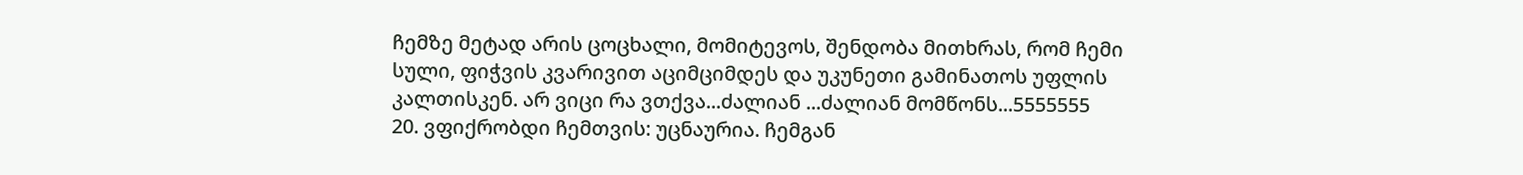ჩემზე მეტად არის ცოცხალი, მომიტევოს, შენდობა მითხრას, რომ ჩემი სული, ფიჭვის კვარივით აციმციმდეს და უკუნეთი გამინათოს უფლის კალთისკენ. არ ვიცი რა ვთქვა...ძალიან ...ძალიან მომწონს...5555555
20. ვფიქრობდი ჩემთვის: უცნაურია. ჩემგან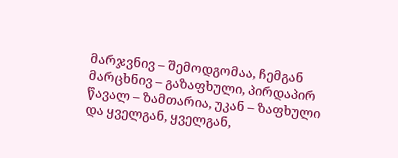მარჯვნივ – შემოდგომაა, ჩემგან მარცხნივ – გაზაფხული, პირდაპირ წავალ – ზამთარია, უკან – ზაფხული და ყველგან, ყველგან,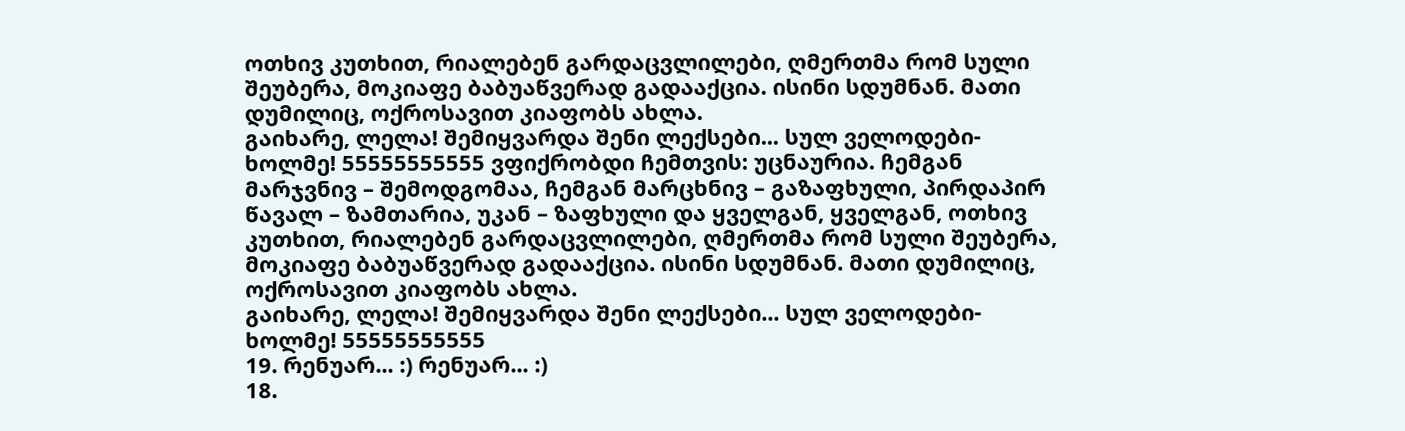ოთხივ კუთხით, რიალებენ გარდაცვლილები, ღმერთმა რომ სული შეუბერა, მოკიაფე ბაბუაწვერად გადააქცია. ისინი სდუმნან. მათი დუმილიც, ოქროსავით კიაფობს ახლა.
გაიხარე, ლელა! შემიყვარდა შენი ლექსები... სულ ველოდები-ხოლმე! 55555555555 ვფიქრობდი ჩემთვის: უცნაურია. ჩემგან მარჯვნივ – შემოდგომაა, ჩემგან მარცხნივ – გაზაფხული, პირდაპირ წავალ – ზამთარია, უკან – ზაფხული და ყველგან, ყველგან, ოთხივ კუთხით, რიალებენ გარდაცვლილები, ღმერთმა რომ სული შეუბერა, მოკიაფე ბაბუაწვერად გადააქცია. ისინი სდუმნან. მათი დუმილიც, ოქროსავით კიაფობს ახლა.
გაიხარე, ლელა! შემიყვარდა შენი ლექსები... სულ ველოდები-ხოლმე! 55555555555
19. რენუარ... :) რენუარ... :)
18.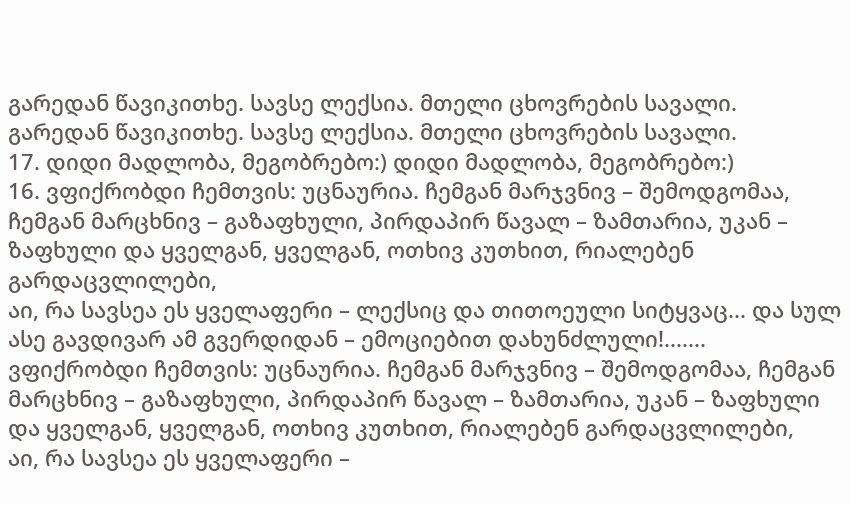გარედან წავიკითხე. სავსე ლექსია. მთელი ცხოვრების სავალი.
გარედან წავიკითხე. სავსე ლექსია. მთელი ცხოვრების სავალი.
17. დიდი მადლობა, მეგობრებო:) დიდი მადლობა, მეგობრებო:)
16. ვფიქრობდი ჩემთვის: უცნაურია. ჩემგან მარჯვნივ – შემოდგომაა, ჩემგან მარცხნივ – გაზაფხული, პირდაპირ წავალ – ზამთარია, უკან – ზაფხული და ყველგან, ყველგან, ოთხივ კუთხით, რიალებენ გარდაცვლილები,
აი, რა სავსეა ეს ყველაფერი – ლექსიც და თითოეული სიტყვაც... და სულ ასე გავდივარ ამ გვერდიდან – ემოციებით დახუნძლული!....... ვფიქრობდი ჩემთვის: უცნაურია. ჩემგან მარჯვნივ – შემოდგომაა, ჩემგან მარცხნივ – გაზაფხული, პირდაპირ წავალ – ზამთარია, უკან – ზაფხული და ყველგან, ყველგან, ოთხივ კუთხით, რიალებენ გარდაცვლილები,
აი, რა სავსეა ეს ყველაფერი –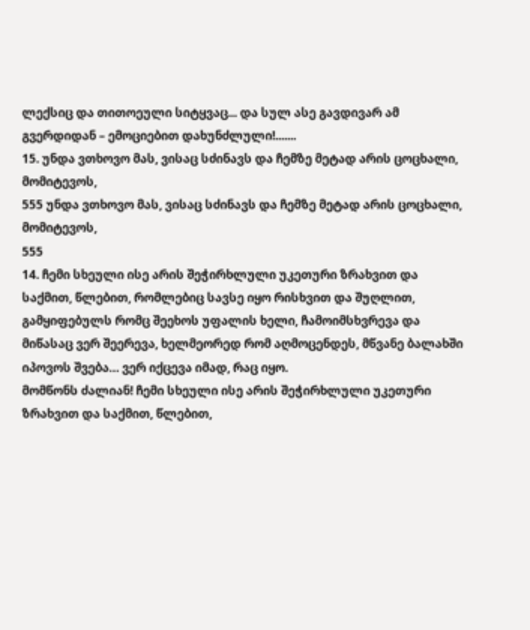ლექსიც და თითოეული სიტყვაც... და სულ ასე გავდივარ ამ გვერდიდან – ემოციებით დახუნძლული!.......
15. უნდა ვთხოვო მას, ვისაც სძინავს და ჩემზე მეტად არის ცოცხალი, მომიტევოს,
555 უნდა ვთხოვო მას, ვისაც სძინავს და ჩემზე მეტად არის ცოცხალი, მომიტევოს,
555
14. ჩემი სხეული ისე არის შეჭირხლული უკეთური ზრახვით და საქმით, წლებით, რომლებიც სავსე იყო რისხვით და შუღლით, გამყიფებულს რომც შეეხოს უფალის ხელი, ჩამოიმსხვრევა და მიწასაც ვერ შეერევა, ხელმეორედ რომ აღმოცენდეს, მწვანე ბალახში იპოვოს შვება… ვერ იქცევა იმად, რაც იყო.
მომწონს ძალიან! ჩემი სხეული ისე არის შეჭირხლული უკეთური ზრახვით და საქმით, წლებით,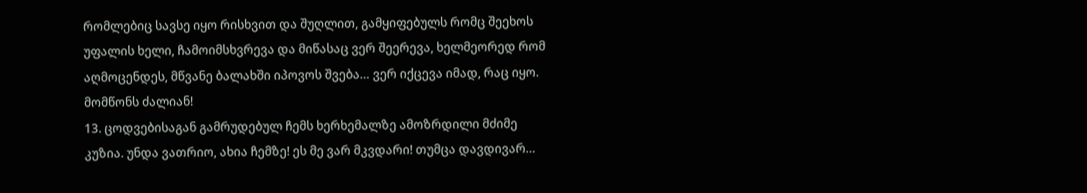რომლებიც სავსე იყო რისხვით და შუღლით, გამყიფებულს რომც შეეხოს უფალის ხელი, ჩამოიმსხვრევა და მიწასაც ვერ შეერევა, ხელმეორედ რომ აღმოცენდეს, მწვანე ბალახში იპოვოს შვება… ვერ იქცევა იმად, რაც იყო.
მომწონს ძალიან!
13. ცოდვებისაგან გამრუდებულ ჩემს ხერხემალზე ამოზრდილი მძიმე კუზია. უნდა ვათრიო, ახია ჩემზე! ეს მე ვარ მკვდარი! თუმცა დავდივარ…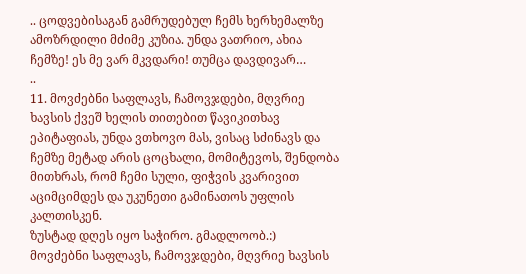.. ცოდვებისაგან გამრუდებულ ჩემს ხერხემალზე ამოზრდილი მძიმე კუზია. უნდა ვათრიო, ახია ჩემზე! ეს მე ვარ მკვდარი! თუმცა დავდივარ…
..
11. მოვძებნი საფლავს, ჩამოვჯდები, მღვრიე ხავსის ქვეშ ხელის თითებით წავიკითხავ ეპიტაფიას, უნდა ვთხოვო მას, ვისაც სძინავს და ჩემზე მეტად არის ცოცხალი, მომიტევოს, შენდობა მითხრას, რომ ჩემი სული, ფიჭვის კვარივით აციმციმდეს და უკუნეთი გამინათოს უფლის კალთისკენ.
ზუსტად დღეს იყო საჭირო. გმადლოობ.:)
მოვძებნი საფლავს, ჩამოვჯდები, მღვრიე ხავსის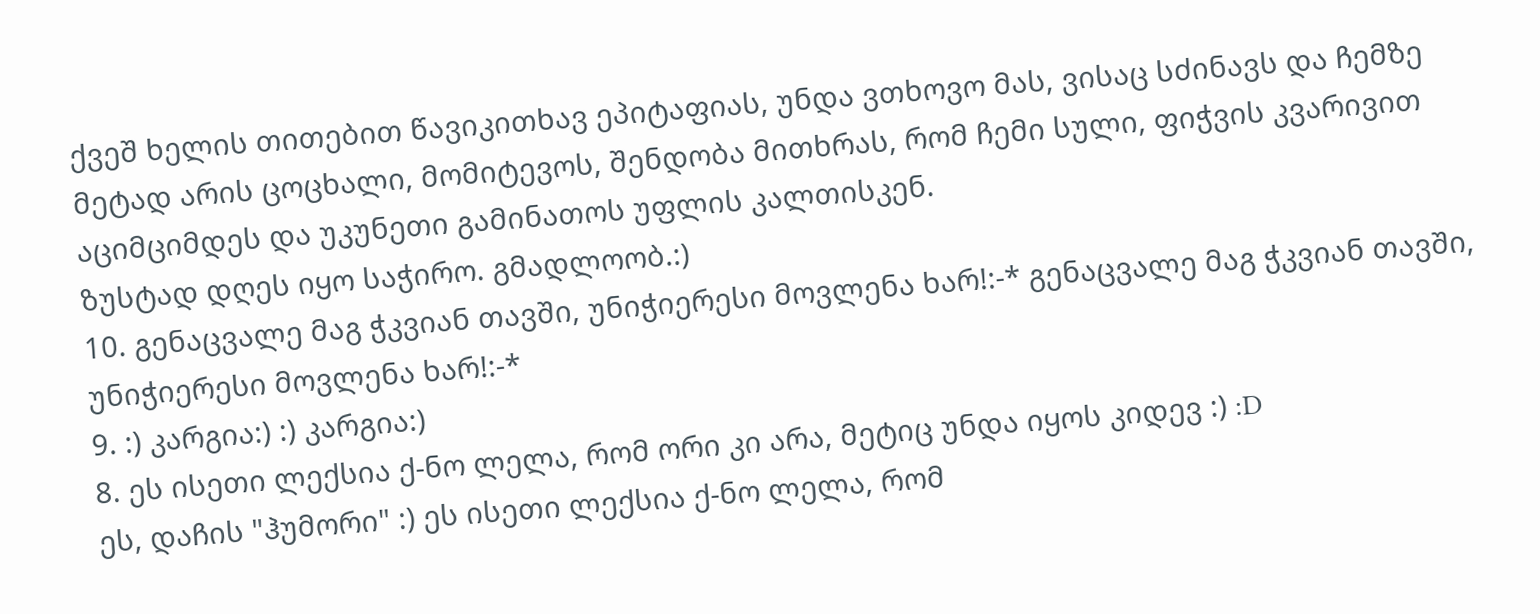ქვეშ ხელის თითებით წავიკითხავ ეპიტაფიას, უნდა ვთხოვო მას, ვისაც სძინავს და ჩემზე მეტად არის ცოცხალი, მომიტევოს, შენდობა მითხრას, რომ ჩემი სული, ფიჭვის კვარივით აციმციმდეს და უკუნეთი გამინათოს უფლის კალთისკენ.
ზუსტად დღეს იყო საჭირო. გმადლოობ.:)
10. გენაცვალე მაგ ჭკვიან თავში, უნიჭიერესი მოვლენა ხარ!:-* გენაცვალე მაგ ჭკვიან თავში, უნიჭიერესი მოვლენა ხარ!:-*
9. :) კარგია:) :) კარგია:)
8. ეს ისეთი ლექსია ქ-ნო ლელა, რომ ორი კი არა, მეტიც უნდა იყოს კიდევ :) :D
ეს, დაჩის "ჰუმორი" :) ეს ისეთი ლექსია ქ-ნო ლელა, რომ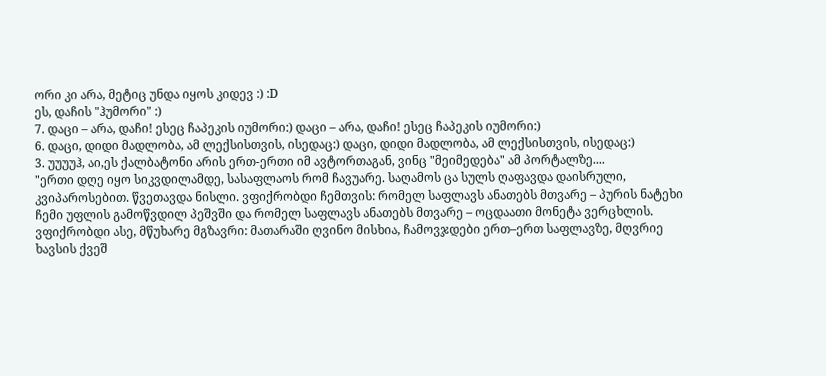ორი კი არა, მეტიც უნდა იყოს კიდევ :) :D
ეს, დაჩის "ჰუმორი" :)
7. დაცი – არა, დაჩი! ესეც ჩაპეკის იუმორი:) დაცი – არა, დაჩი! ესეც ჩაპეკის იუმორი:)
6. დაცი, დიდი მადლობა, ამ ლექსისთვის, ისედაც:) დაცი, დიდი მადლობა, ამ ლექსისთვის, ისედაც:)
3. უუუუჰ, აი,ეს ქალბატონი არის ერთ-ერთი იმ ავტორთაგან, ვინც "მეიმედება" ამ პორტალზე....
"ერთი დღე იყო სიკვდილამდე, სასაფლაოს რომ ჩავუარე. საღამოს ცა სულს ღაფავდა დაისრული, კვიპაროსებით. წვეთავდა ნისლი. ვფიქრობდი ჩემთვის: რომელ საფლავს ანათებს მთვარე – პურის ნატეხი ჩემი უფლის გამოწვდილ პეშვში და რომელ საფლავს ანათებს მთვარე – ოცდაათი მონეტა ვერცხლის.
ვფიქრობდი ასე, მწუხარე მგზავრი: მათარაში ღვინო მისხია, ჩამოვჯდები ერთ–ერთ საფლავზე, მღვრიე ხავსის ქვეშ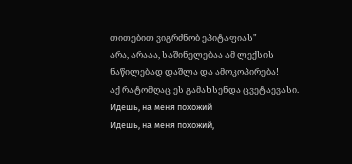თითებით ვიგრძნობ ეპიტაფიას"
არა, არააა, საშინელებაა ამ ლექსის ნაწილებად დაშლა და ამოკოპირება!
აქ რატომღაც ეს გამახსენდა ცვეტაევასი. Идешь, на меня похожий
Идешь, на меня похожий,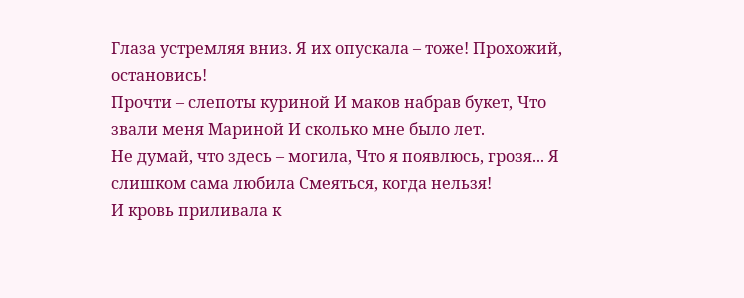Глаза устремляя вниз. Я их опускала – тоже! Прохожий, остановись!
Прочти – слепоты куриной И маков набрав букет, Что звали меня Мариной И сколько мне было лет.
Не думай, что здесь – могила, Что я появлюсь, грозя... Я слишком сама любила Смеяться, когда нельзя!
И кровь приливала к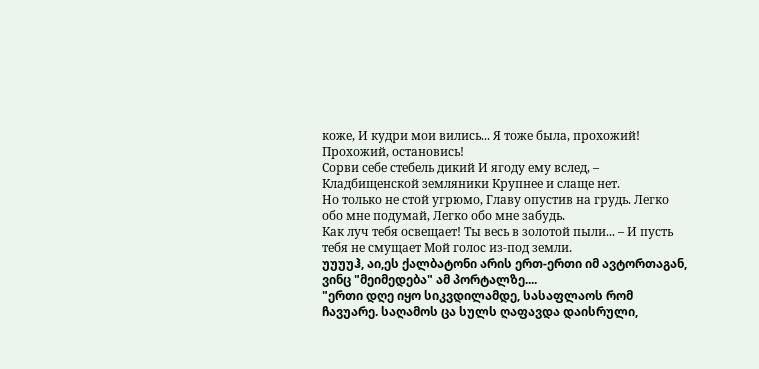коже, И кудри мои вились... Я тоже была, прохожий! Прохожий, остановись!
Сорви себе стебель дикий И ягоду ему вслед, – Кладбищенской земляники Крупнее и слаще нет.
Но только не стой угрюмо, Главу опустив на грудь. Легко обо мне подумай, Легко обо мне забудь.
Как луч тебя освещает! Ты весь в золотой пыли... – И пусть тебя не смущает Мой голос из-под земли.
უუუუჰ, აი,ეს ქალბატონი არის ერთ-ერთი იმ ავტორთაგან, ვინც "მეიმედება" ამ პორტალზე....
"ერთი დღე იყო სიკვდილამდე, სასაფლაოს რომ ჩავუარე. საღამოს ცა სულს ღაფავდა დაისრული,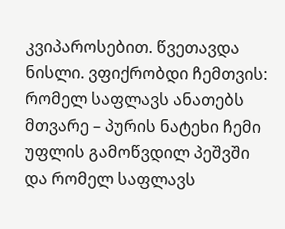კვიპაროსებით. წვეთავდა ნისლი. ვფიქრობდი ჩემთვის: რომელ საფლავს ანათებს მთვარე – პურის ნატეხი ჩემი უფლის გამოწვდილ პეშვში და რომელ საფლავს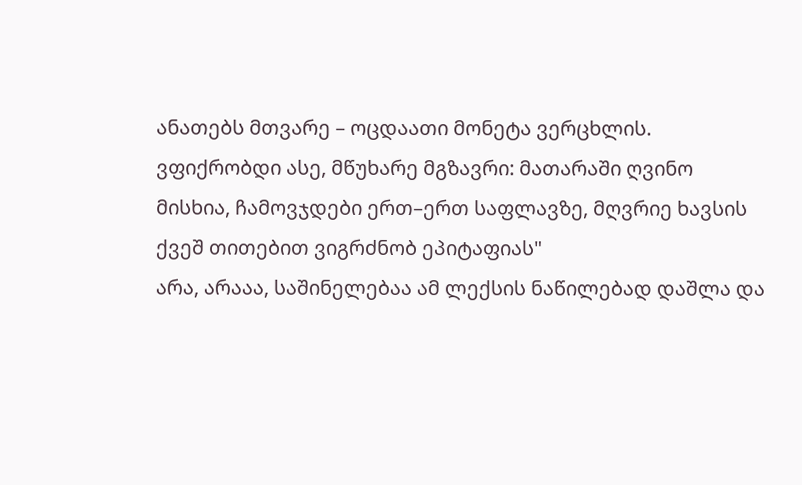ანათებს მთვარე – ოცდაათი მონეტა ვერცხლის.
ვფიქრობდი ასე, მწუხარე მგზავრი: მათარაში ღვინო მისხია, ჩამოვჯდები ერთ–ერთ საფლავზე, მღვრიე ხავსის ქვეშ თითებით ვიგრძნობ ეპიტაფიას"
არა, არააა, საშინელებაა ამ ლექსის ნაწილებად დაშლა და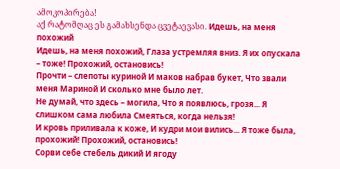ამოკოპირება!
აქ რატომღაც ეს გამახსენდა ცვეტაევასი. Идешь, на меня похожий
Идешь, на меня похожий, Глаза устремляя вниз. Я их опускала – тоже! Прохожий, остановись!
Прочти – слепоты куриной И маков набрав букет, Что звали меня Мариной И сколько мне было лет.
Не думай, что здесь – могила, Что я появлюсь, грозя... Я слишком сама любила Смеяться, когда нельзя!
И кровь приливала к коже, И кудри мои вились... Я тоже была, прохожий! Прохожий, остановись!
Сорви себе стебель дикий И ягоду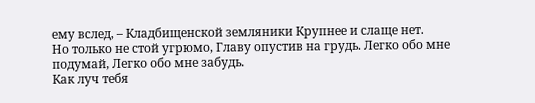ему вслед, – Кладбищенской земляники Крупнее и слаще нет.
Но только не стой угрюмо, Главу опустив на грудь. Легко обо мне подумай, Легко обо мне забудь.
Как луч тебя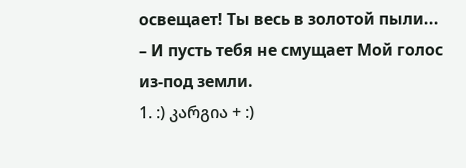освещает! Ты весь в золотой пыли... – И пусть тебя не смущает Мой голос из-под земли.
1. :) კარგია + :)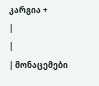კარგია +
|
|
| მონაცემები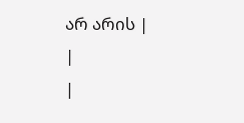არ არის |
|
|